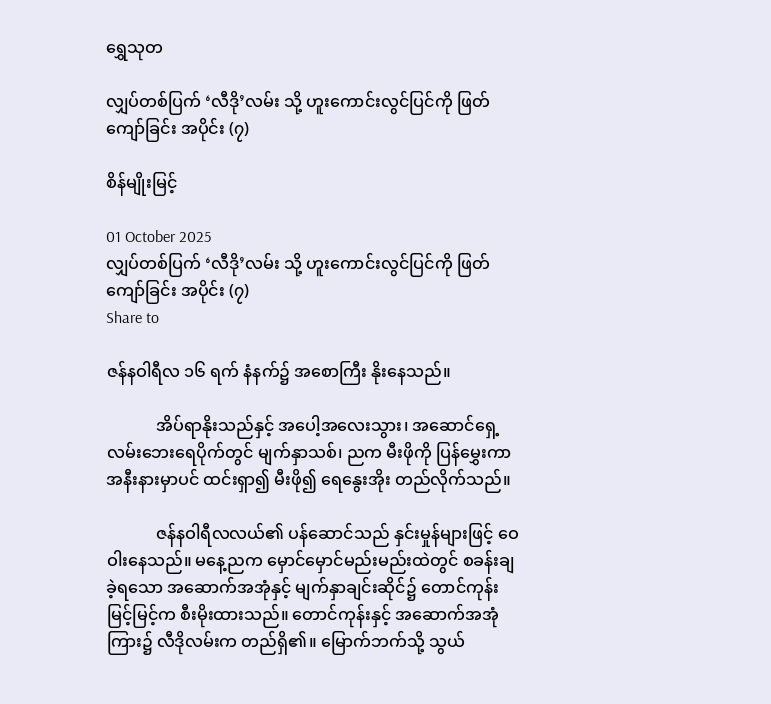ရွှေသုတ‌

လျှပ်တစ်ပြက် ‘လီဒို’လမ်း သို့ ဟူးကောင်းလွင်ပြင်ကို ဖြတ်ကျော်ခြင်း အပိုင်း (၇)

စိန်မျိုးမြင့်

01 October 2025
လျှပ်တစ်ပြက် ‘လီဒို’လမ်း သို့ ဟူးကောင်းလွင်ပြင်ကို ဖြတ်ကျော်ခြင်း အပိုင်း (၇)
Share to

ဇန်နဝါရီလ ၁၆ ရက် နံနက်၌ အစောကြီး နိုးနေသည်။

            အိပ်ရာနိုးသည်နှင့် အပေါ့အလေးသွား၊ အဆောင်ရှေ့ လမ်းဘေးရေပိုက်တွင် မျက်နှာသစ်၊ ညက မီးဖိုကို ပြန်မွှေးကာ အနီးနားမှာပင် ထင်းရှာ၍ မီးဖို၍ ရေနွေးအိုး တည်လိုက်သည်။

            ဇန်နဝါရီလလယ်၏ ပန်ဆောင်သည် နှင်းမှုန်များဖြင့် ဝေဝါးနေသည်။ မနေ့ညက မှောင်မှောင်မည်းမည်းထဲတွင် စခန်းချခဲ့ရသော အဆောက်အအုံနှင့် မျက်နှာချင်းဆိုင်၌ တောင်ကုန်းမြင့်မြင့်က စီးမိုးထားသည်။ တောင်ကုန်းနှင့် အဆောက်အအုံကြား၌ လီဒိုလမ်းက တည်ရှိ၏။ မြောက်ဘက်သို့ သွယ်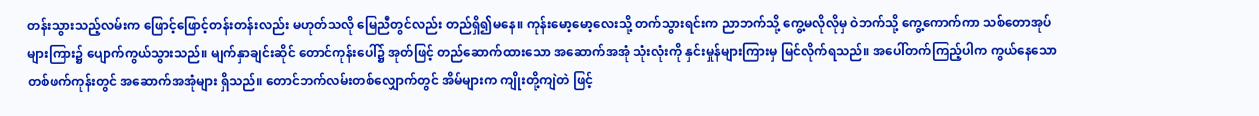တန်းသွားသည့်လမ်းက ဖြောင့်ဖြောင့်တန်းတန်းလည်း မဟုတ်သလို မြေညီတွင်လည်း တည်ရှိ၍မနေ။ ကုန်းမော့မော့လေးသို့ တက်သွားရင်းက ညာဘက်သို့ ကွေ့မလိုလိုမှ ဝဲဘက်သို့ ကွေ့ကောက်ကာ သစ်တောအုပ်များကြား၌ ပျောက်ကွယ်သွားသည်။ မျက်နှာချင်းဆိုင် တောင်ကုန်းပေါ်၌ အုတ်ဖြင့် တည်ဆောက်ထားသော အဆောက်အအုံ သုံးလုံးကို နှင်းမှုန်များကြားမှ မြင်လိုက်ရသည်။ အပေါ်တက်ကြည့်ပါက ကွယ်နေသော တစ်ဖက်ကုန်းတွင် အဆောက်အအုံများ ရှိသည်။ တောင်ဘက်လမ်းတစ်လျှောက်တွင် အိမ်များက ကျိုးတို့ကျဲတဲ ဖြင့်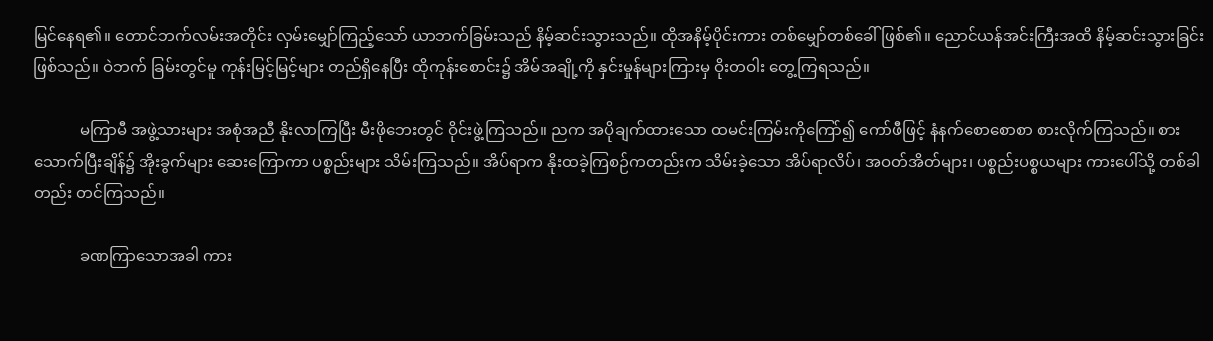မြင်နေရ၏။ တောင်ဘက်လမ်းအတိုင်း လှမ်းမျှော်ကြည့်သော် ယာဘက်ခြမ်းသည် နိမ့်ဆင်းသွားသည်။ ထိုအနိမ့်ပိုင်းကား တစ်မျှော်တစ်ခေါ် ဖြစ်၏။ ညောင်ယန်အင်းကြီးအထိ နိမ့်ဆင်းသွားခြင်း ဖြစ်သည်။ ဝဲဘက် ခြမ်းတွင်မူ ကုန်းမြင့်မြင့်များ တည်ရှိနေပြီး ထိုကုန်းစောင်း၌ အိမ်အချို့ကို နှင်းမှုန်များကြားမှ ဝိုးတဝါး တွေ့ကြရသည်။

            မကြာမီ အဖွဲ့သားများ အစုံအညီ နိုးလာကြပြီး မီးဖိုဘေးတွင် ဝိုင်းဖွဲ့ကြသည်။ ညက အပိုချက်ထားသော ထမင်းကြမ်းကိုကြော်၍ ကော်ဖီဖြင့် နံနက်စောစောစာ စားလိုက်ကြသည်။ စားသောက်ပြီးချိန်၌ အိုးခွက်များ ဆေးကြောကာ ပစ္စည်းများ သိမ်းကြသည်။ အိပ်ရာက နိုးထခဲ့ကြစဉ်ကတည်းက သိမ်းခဲ့သော အိပ်ရာလိပ်၊ အဝတ်အိတ်များ၊ ပစ္စည်းပစ္စယများ ကားပေါ်သို့ တစ်ခါတည်း တင်ကြသည်။

            ခဏကြာသောအခါ ကား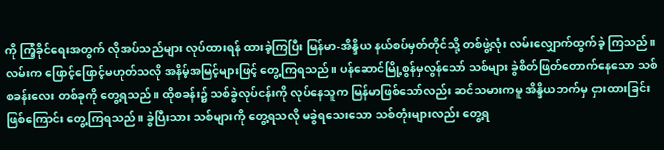ကို ကြံ့ခိုင်ရေးအတွက် လိုအပ်သည်များ လုပ်ထားရန် ထားခဲ့ကြပြီး မြန်မာ-အိန္ဒိယ နယ်စပ်မှတ်တိုင်သို့ တစ်ဖွဲ့လုံး လမ်းလျှောက်ထွက်ခဲ့ ကြသည်။ လမ်းက ဖြောင့်ဖြောင့်မဟုတ်သလို အနိမ့်အမြင့်များဖြင့် တွေ့ကြရသည်။ ပန်ဆောင်မြို့စွန်မှလွန်သော် သစ်များ ခွဲစိတ်ဖြတ်တောက်နေသော သစ်စခန်းလေး တစ်ခုကို တွေ့ရသည်။ ထိုစခန်း၌ သစ်ခွဲလုပ်ငန်းကို လုပ်နေသူက မြန်မာဖြစ်သော်လည်း ဆင်သမားကမူ အိန္ဒိယဘက်မှ ငှားထားခြင်းဖြစ်ကြောင်း တွေ့ကြရသည်။ ခွဲပြီးသား သစ်များကို တွေ့ရသလို မခွဲရသေးသော သစ်တုံးများလည်း တွေ့ရ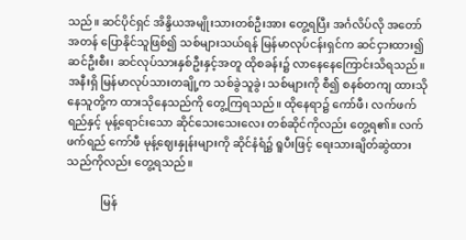သည်။ ဆင်ပိုင်ရှင် အိန္ဒိယအမျိုးသားတစ်ဦးအား တွေ့ရပြီး အင်္ဂလိပ်လို အတော်အတန် ပြောနိုင်သူဖြစ်၍ သစ်များသယ်ရန် မြန်မာလုပ်ငန်းရှင်က ဆင်ငှားထား၍ ဆင်ဦးစီး၊ ဆင်လုပ်သားနှစ်ဦးနှင့်အတူ ထိုစခန်း၌ လာနေနေကြောင်းသိရသည်။ အနီးရှိ မြန်မာလုပ်သားတချို့က သစ်ခွဲသူခွဲ၊ သစ်များကို စီ၍ စနစ်တကျ ထားသိုနေသူတို့က ထားသိုနေသည်ကို တွေ့ကြရသည်။ ထိုနေရာ၌ ကော်ဖီ၊ လက်ဖက်ရည်နှင့် မုန့်ရောင်းသော ဆိုင်သေးသေးလေး တစ်ဆိုင်ကိုလည်း တွေ့ရ၏။ လက်ဖက်ရည် ကော်ဖီ မုန့်ဈေးနှုန်းများကို ဆိုင်နံရံ၌ ရူပီးဖြင့် ရေးသားချိတ်ဆွဲထားသည်ကိုလည်း တွေ့ရသည်။

            မြန်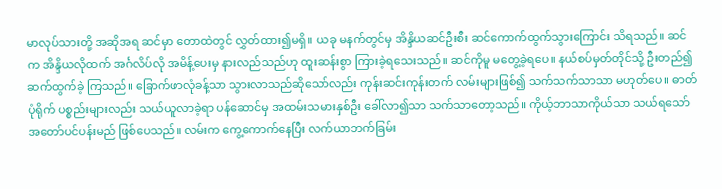မာလုပ်သားတို့ အဆိုအရ ဆင်မှာ တောထဲတွင် လွှတ်ထား၍မရှိ။ ယခု မနက်တွင်မှ အိန္ဒိယဆင်ဦးစီး ဆင်ကောက်ထွက်သွားကြောင်း သိရသည်။ ဆင်က အိန္ဒိယလိုထက် အင်္ဂလိပ်လို အမိန့်ပေးမှ နားလည်သည်ဟု ထူးဆန်းစွာ ကြားခဲ့ရသေးသည်။ ဆင်ကိုမူ မတွေ့ခဲ့ရပေ။ နယ်စပ်မှတ်တိုင်သို့ ဦးတည်၍ ဆက်ထွက်ခဲ့ ကြသည်။ ခြောက်ဖာလုံခန့်သာ သွားလာသည်ဆိုသော်လည်း ကုန်းဆင်းကုန်းတက် လမ်းများဖြစ်၍ သက်သက်သာသာ မဟုတ်ပေ။ ဓာတ်ပုံရိုက် ပစ္စည်းများလည်း သယ်ယူလာခဲ့ရာ ပန်ဆောင်မှ အထမ်းသမားနှစ်ဦး ခေါ်လာ၍သာ သက်သာတော့သည်။ ကိုယ့်ဘာသာကိုယ်သာ သယ်ရသော် အတော်ပင်ပန်းမည် ဖြစ်ပေသည်။ လမ်းက ကွေ့ကောက်နေပြီး လက်ယာဘက်ခြမ်း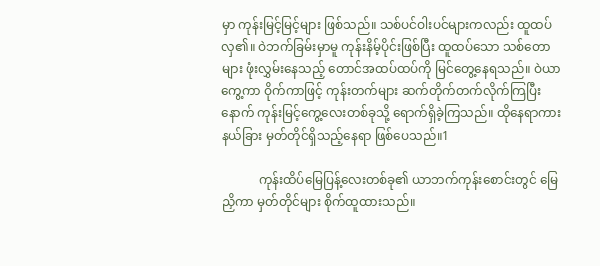မှာ ကုန်းမြင့်မြင့်များ ဖြစ်သည်။ သစ်ပင်ဝါးပင်များကလည်း ထူထပ်လှ၏။ ဝဲဘက်ခြမ်းမှာမူ ကုန်းနိမ့်ပိုင်းဖြစ်ပြီး ထူထပ်သော သစ်တောများ ဖုံးလွှမ်းနေသည့် တောင်အထပ်ထပ်ကို မြင်တွေ့နေရသည်။ ဝဲယာကွေ့ကာ ဝိုက်ကာဖြင့် ကုန်းတက်များ ဆက်တိုက်တက်လိုက်ကြပြီး နောက် ကုန်းမြင့်ကွေ့လေးတစ်ခုသို့ ရောက်ရှိခဲ့ကြသည်။ ထိုနေရာကား နယ်ခြား မှတ်တိုင်ရှိသည့်နေရာ ဖြစ်ပေသည်။1

            ကုန်းထိပ်မြေပြန့်လေးတစ်ခု၏ ယာဘက်ကုန်းစောင်းတွင် မြေညှိကာ မှတ်တိုင်များ စိုက်ထူထားသည်။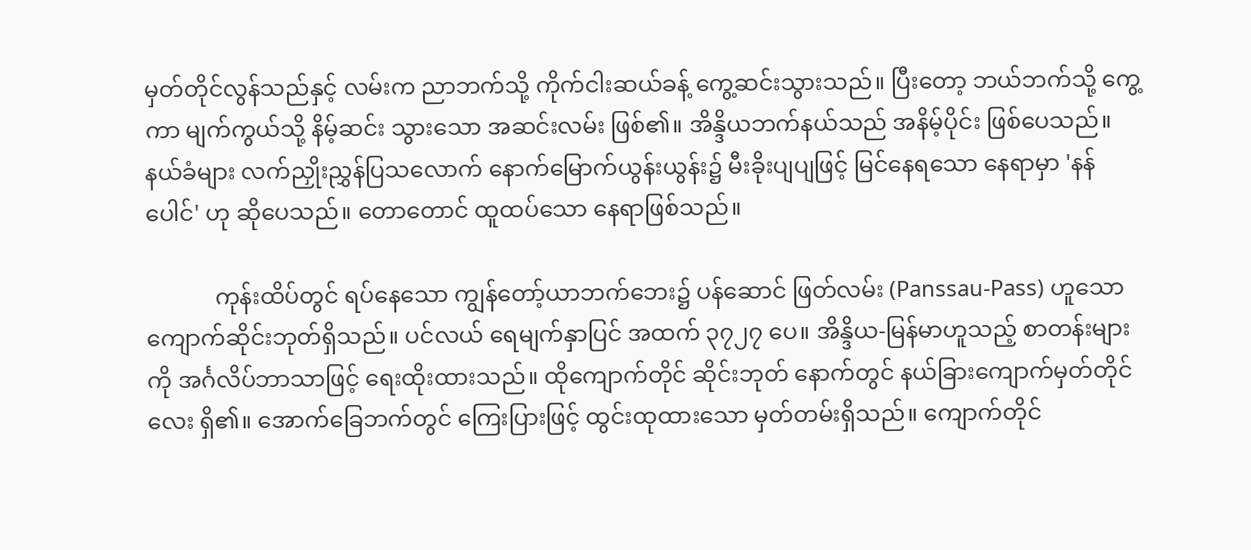မှတ်တိုင်လွန်သည်နှင့် လမ်းက ညာဘက်သို့ ကိုက်ငါးဆယ်ခန့် ကွေ့ဆင်းသွားသည်။ ပြီးတော့ ဘယ်ဘက်သို့ ကွေ့ကာ မျက်ကွယ်သို့ နိမ့်ဆင်း သွားသော အဆင်းလမ်း ဖြစ်၏။ အိန္ဒိယဘက်နယ်သည် အနိမ့်ပိုင်း ဖြစ်ပေသည်။ နယ်ခံများ လက်ညှိုးညွှန်ပြသလောက် နောက်မြောက်ယွန်းယွန်း၌ မီးခိုးပျပျဖြင့် မြင်နေရသော နေရာမှာ 'နန်ပေါင်' ဟု ဆိုပေသည်။ တောတောင် ထူထပ်သော နေရာဖြစ်သည်။

            ကုန်းထိပ်တွင် ရပ်နေသော ကျွန်တော့်ယာဘက်ဘေး၌ ပန်ဆောင် ဖြတ်လမ်း (Panssau-Pass) ဟူသော ကျောက်ဆိုင်းဘုတ်ရှိသည်။ ပင်လယ် ရေမျက်နှာပြင် အထက် ၃၇၂၇ ပေ။ အိန္ဒိယ-မြန်မာဟူသည့် စာတန်းများကို အင်္ဂလိပ်ဘာသာဖြင့် ရေးထိုးထားသည်။ ထိုကျောက်တိုင် ဆိုင်းဘုတ် နောက်တွင် နယ်ခြားကျောက်မှတ်တိုင်လေး ရှိ၏။ အောက်ခြေဘက်တွင် ကြေးပြားဖြင့် ထွင်းထုထားသော မှတ်တမ်းရှိသည်။ ကျောက်တိုင်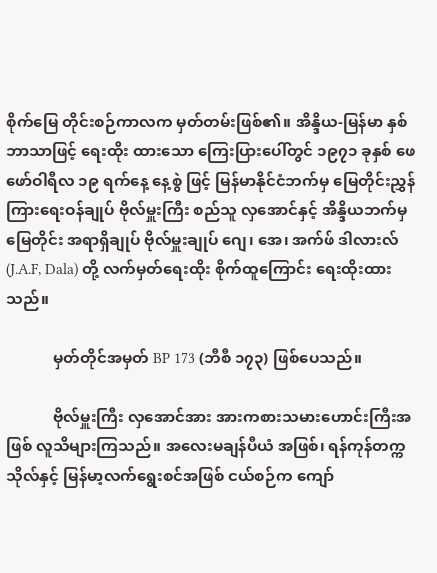စိုက်မြေ တိုင်းစဉ်ကာလက မှတ်တမ်းဖြစ်၏။ အိန္ဒိယ-မြန်မာ နှစ်ဘာသာဖြင့် ရေးထိုး ထားသော ကြေးပြားပေါ်တွင် ၁၉၇၁ ခုနှစ် ဖေဖော်ဝါရီလ ၁၉ ရက်နေ့ နေ့စွဲ ဖြင့် မြန်မာနိုင်ငံဘက်မှ မြေတိုင်းညွှန် ကြားရေးဝန်ချုပ် ဗိုလ်မှူးကြီး စည်သူ လှအောင်နှင့် အိန္ဒိယဘက်မှ မြေတိုင်း အရာရှိချုပ် ဗိုလ်မှူးချုပ် ဂျေ၊ အေ၊ အက်ဖ် ဒါလားလ် (J.A.F, Dala) တို့ လက်မှတ်ရေးထိုး စိုက်ထူကြောင်း ရေးထိုးထားသည်။

            မှတ်တိုင်အမှတ် BP 173 (ဘီစီ ၁၇၃) ဖြစ်ပေသည်။

            ဗိုလ်မှူးကြီး လှအောင်အား အားကစားသမားဟောင်းကြီးအဖြစ် လူသိများကြသည်။ အလေးမချန်ပီယံ အဖြစ်၊ ရန်ကုန်တက္ကသိုလ်နှင့် မြန်မာ့လက်ရွေးစင်အဖြစ် ငယ်စဉ်က ကျော်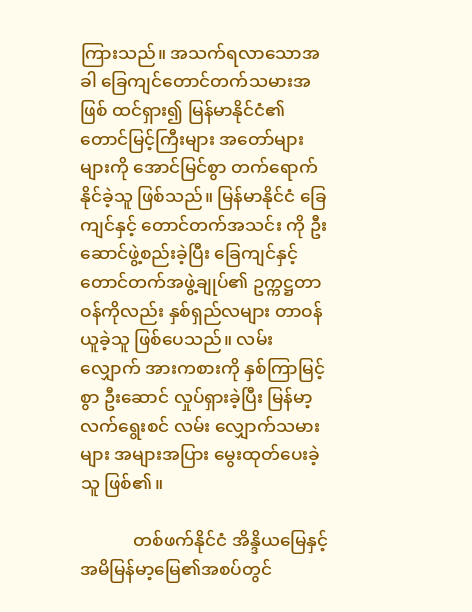ကြားသည်။ အသက်ရလာသောအခါ ခြေကျင်တောင်တက်သမားအဖြစ် ထင်ရှား၍ မြန်မာနိုင်ငံ၏ တောင်မြင့်ကြီးများ အတော်များများကို အောင်မြင်စွာ တက်ရောက်နိုင်ခဲ့သူ ဖြစ်သည်။ မြန်မာနိုင်ငံ ခြေကျင်နှင့် တောင်တက်အသင်း ကို ဦးဆောင်ဖွဲ့စည်းခဲ့ပြီး ခြေကျင်နှင့် တောင်တက်အဖွဲ့ချုပ်၏ ဥက္ကဋ္ဌတာဝန်ကိုလည်း နှစ်ရှည်လများ တာဝန်ယူခဲ့သူ ဖြစ်ပေသည်။ လမ်းလျှောက် အားကစားကို နှစ်ကြာမြင့်စွာ ဦးဆောင် လှုပ်ရှားခဲ့ပြီး မြန်မာ့လက်ရွေးစင် လမ်း လျှောက်သမားများ အများအပြား မွေးထုတ်ပေးခဲ့သူ ဖြစ်၏။

            တစ်ဖက်နိုင်ငံ အိန္ဒိယမြေနှင့် အမိမြန်မာ့မြေ၏အစပ်တွင်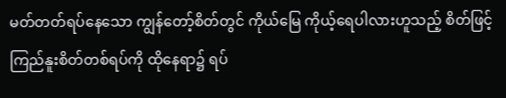မတ်တတ်ရပ်နေသော ကျွန်တော့်စိတ်တွင် ကိုယ်မြေ ကိုယ့်ရေပါလားဟူသည့် စိတ်ဖြင့် ကြည်နူးစိတ်တစ်ရပ်ကို ထိုနေရာ၌ ရပ်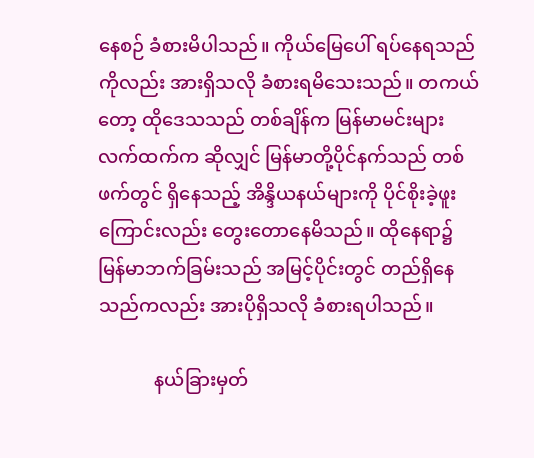နေစဉ် ခံစားမိပါသည်။ ကိုယ်မြေပေါ် ရပ်နေရသည်ကိုလည်း အားရှိသလို ခံစားရမိသေးသည်။ တကယ်တော့ ထိုဒေသသည် တစ်ချိန်က မြန်မာမင်းများလက်ထက်က ဆိုလျှင် မြန်မာတို့ပိုင်နက်သည် တစ်ဖက်တွင် ရှိနေသည့် အိန္ဒိယနယ်များကို ပိုင်စိုးခဲ့ဖူးကြောင်းလည်း တွေးတောနေမိသည်။ ထိုနေရာ၌ မြန်မာဘက်ခြမ်းသည် အမြင့်ပိုင်းတွင် တည်ရှိနေသည်ကလည်း အားပိုရှိသလို ခံစားရပါသည်။

            နယ်ခြားမှတ်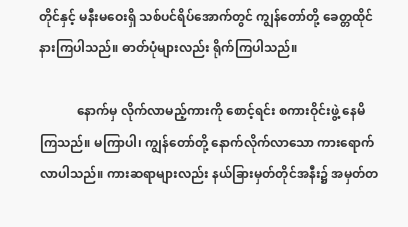တိုင်နှင့် မနီးမဝေးရှိ သစ်ပင်ရိပ်အောက်တွင် ကျွန်တော်တို့ ခေတ္တထိုင်နားကြပါသည်။ ဓာတ်ပုံများလည်း ရိုက်ကြပါသည်။

            နောက်မှ လိုက်လာမည့်ကားကို စောင့်ရင်း စကားဝိုင်းဖွဲ့ နေမိကြသည်။ မကြာပါ၊ ကျွန်တော်တို့ နောက်လိုက်လာသော ကားရောက်လာပါသည်။ ကားဆရာများလည်း နယ်ခြားမှတ်တိုင်အနီး၌ အမှတ်တ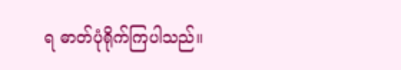ရ ဓာတ်ပုံရိုက်ကြပါသည်။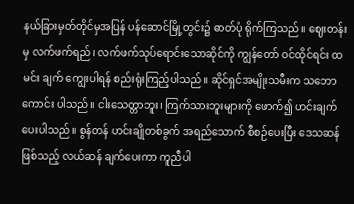နယ်ခြားမှတ်တိုင်မှအပြန် ပန်ဆောင်မြို့တွင်း၌ ဓာတ်ပုံ ရိုက်ကြသည်။ ဈေးတန်းမှ လက်ဖက်ရည်၊ လက်ဖက်သုပ်ရောင်းသောဆိုင်ကို ကျွန်တော် ဝင်ထိုင်ရင်း ထမင်း ချက် ကျွေးပါရန် စည်းရုံးကြည့်ပါသည်။ ဆိုင်ရှင်အမျိုးသမီးက သဘောကောင်း ပါသည်။ ငါးသေတ္တာဘူး၊ ကြက်သားဘူးများကို ဖောက်၍ ဟင်းချက်ပေးပါသည်။ စွန်တန် ဟင်းချိုတစ်ခွက် အရည်သောက် စီစဉ်ပေးပြီး ဒေသဆန်ဖြစ်သည့် လယ်ဆန် ချက်ပေးကာ ကူညီပါ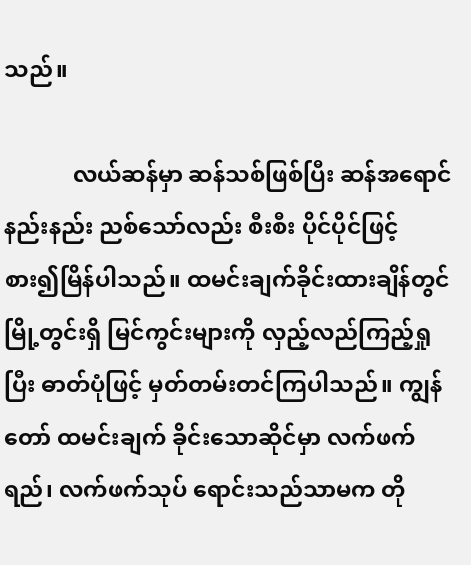သည်။

            လယ်ဆန်မှာ ဆန်သစ်ဖြစ်ပြီး ဆန်အရောင် နည်းနည်း ညစ်သော်လည်း စီးစီး ပိုင်ပိုင်ဖြင့် စား၍မြိန်ပါသည်။ ထမင်းချက်ခိုင်းထားချိန်တွင် မြို့တွင်းရှိ မြင်ကွင်းများကို လှည့်လည်ကြည့်ရှုပြီး ဓာတ်ပုံဖြင့် မှတ်တမ်းတင်ကြပါသည်။ ကျွန်တော် ထမင်းချက် ခိုင်းသောဆိုင်မှာ လက်ဖက်ရည်၊ လက်ဖက်သုပ် ရောင်းသည်သာမက တို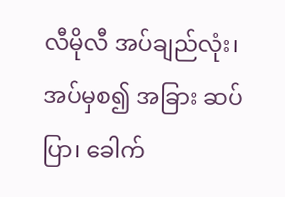လီမိုလီ အပ်ချည်လုံး၊ အပ်မှစ၍ အခြား ဆပ်ပြာ၊ ခေါက်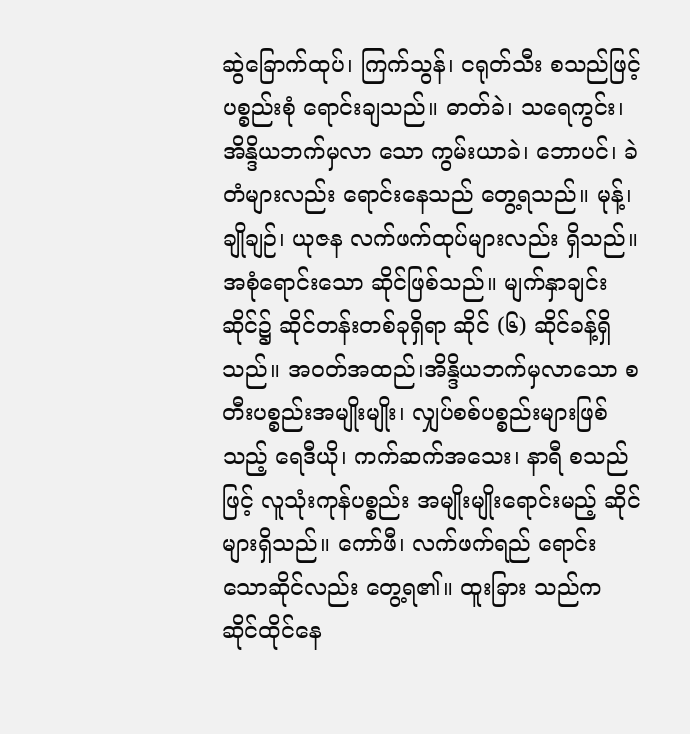ဆွဲခြောက်ထုပ်၊ ကြက်သွန်၊ ငရုတ်သီး စသည်ဖြင့် ပစ္စည်းစုံ ရောင်းချသည်။ ဓာတ်ခဲ၊ သရေကွင်း၊ အိန္ဒိယဘက်မှလာ သော ကွမ်းယာခဲ၊ ဘောပင်၊ ခဲတံများလည်း ရောင်းနေသည် တွေ့ရသည်။ မုန့်၊ ချိုချဉ်၊ ယုဇန လက်ဖက်ထုပ်များလည်း ရှိသည်။ အစုံရောင်းသော ဆိုင်ဖြစ်သည်။ မျက်နှာချင်းဆိုင်၌ ဆိုင်တန်းတစ်ခုရှိရာ ဆိုင် (၆) ဆိုင်ခန့်ရှိသည်။ အဝတ်အထည်၊အိန္ဒိယဘက်မှလာသော စတီးပစ္စည်းအမျိုးမျိုး၊ လျှပ်စစ်ပစ္စည်းများဖြစ်သည့် ရေဒီယို၊ ကက်ဆက်အသေး၊ နာရီ စသည်ဖြင့် လူသုံးကုန်ပစ္စည်း အမျိုးမျိုးရောင်းမည့် ဆိုင်များရှိသည်။ ကော်ဖီ၊ လက်ဖက်ရည် ရောင်းသောဆိုင်လည်း တွေ့ရ၏။ ထူးခြား သည်က ဆိုင်ထိုင်နေ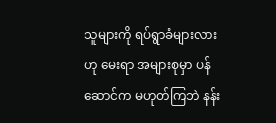သူများကို ရပ်ရွာခံများလားဟု မေးရာ အများစုမှာ ပန်ဆောင်က မဟုတ်ကြဘဲ နန်း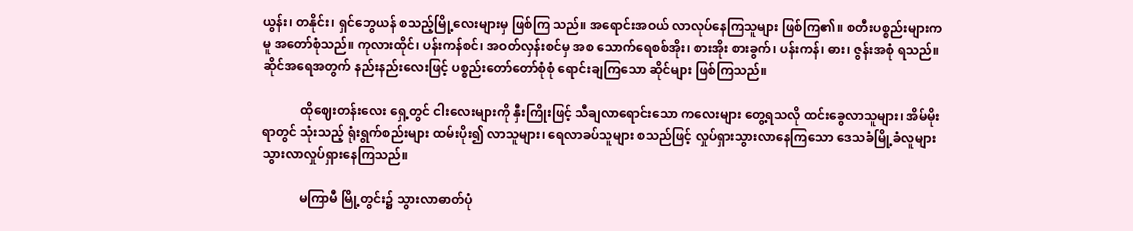ယွန်း၊ တနိုင်း၊ ရှင်ဘွေယန် စသည့်မြို့လေးများမှ ဖြစ်ကြ သည်။ အရောင်းအဝယ် လာလုပ်နေကြသူများ ဖြစ်ကြ၏။ စတီးပစ္စည်းများကမူ အတော်စုံသည်။ ကုလားထိုင်၊ ပန်းကန်စင်၊ အဝတ်လှန်းစင်မှ အစ သောက်ရေစစ်အိုး၊ စားအိုး စားခွက်၊ ပန်းကန်၊ ဓား၊ ဇွန်းအစုံ ရသည်။ ဆိုင်အရေအတွက် နည်းနည်းလေးဖြင့် ပစ္စည်းတော်တော်စုံစုံ ရောင်းချကြသော ဆိုင်များ ဖြစ်ကြသည်။

            ထိုဈေးတန်းလေး ရှေ့တွင် ငါးလေးများကို နှီးကြိုးဖြင့် သီချလာရောင်းသော ကလေးများ တွေ့ရသလို ထင်းခွေလာသူများ၊ အိမ်မိုးရာတွင် သုံးသည့် ရုံးရွက်စည်းများ ထမ်းပိုး၍ လာသူများ၊ ရေလာခပ်သူများ စသည်ဖြင့် လှုပ်ရှားသွားလာနေကြသော ဒေသခံမြို့ခံလူများ သွားလာလှုပ်ရှားနေကြသည်။

            မကြာမီ မြို့တွင်း၌ သွားလာဓာတ်ပုံ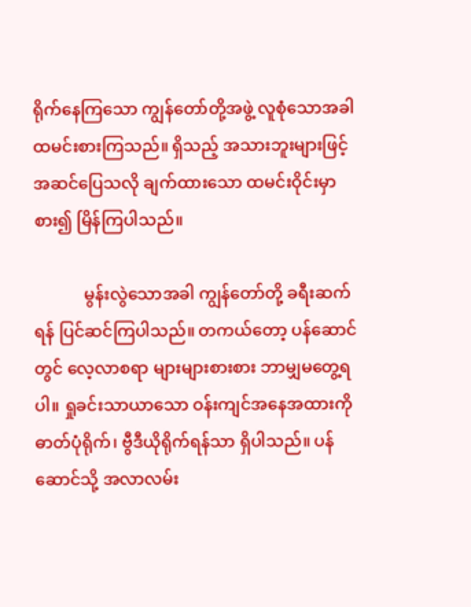ရိုက်နေကြသော ကျွန်တော်တို့အဖွဲ့ လူစုံသောအခါ ထမင်းစားကြသည်။ ရှိသည့် အသားဘူးများဖြင့် အဆင်ပြေသလို ချက်ထားသော ထမင်းဝိုင်းမှာ စား၍ မြိန်ကြပါသည်။

            မွန်းလွဲသောအခါ ကျွန်တော်တို့ ခရီးဆက်ရန် ပြင်ဆင်ကြပါသည်။ တကယ်တော့ ပန်ဆောင်တွင် လေ့လာစရာ များများစားစား ဘာမျှမတွေ့ရပါ။ ရှုခင်းသာယာသော ဝန်းကျင်အနေအထားကို ဓာတ်ပုံရိုက်၊ ဗွီဒီယိုရိုက်ရန်သာ ရှိပါသည်။ ပန်ဆောင်သို့ အလာလမ်း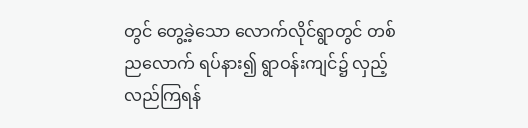တွင် တွေ့ခဲ့သော လောက်လိုင်ရွာတွင် တစ်ညလောက် ရပ်နား၍ ရွာဝန်းကျင်၌ လှည့်လည်ကြရန်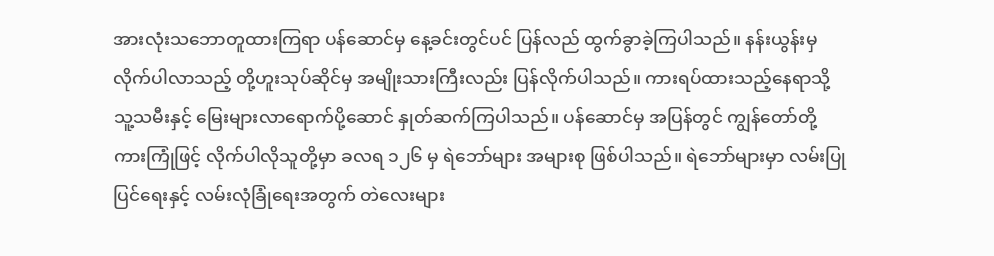အားလုံးသဘောတူထားကြရာ ပန်ဆောင်မှ နေ့ခင်းတွင်ပင် ပြန်လည် ထွက်ခွာခဲ့ကြပါသည်။ နန်းယွန်းမှ လိုက်ပါလာသည့် တို့ဟူးသုပ်ဆိုင်မှ အမျိုးသားကြီးလည်း ပြန်လိုက်ပါသည်။ ကားရပ်ထားသည့်နေရာသို့ သူ့သမီးနှင့် မြေးများလာရောက်ပို့ဆောင် နှုတ်ဆက်ကြပါသည်။ ပန်ဆောင်မှ အပြန်တွင် ကျွန်တော်တို့ ကားကြုံဖြင့် လိုက်ပါလိုသူတို့မှာ ခလရ ၁၂၆ မှ ရဲဘော်များ အများစု ဖြစ်ပါသည်။ ရဲဘော်များမှာ လမ်းပြုပြင်ရေးနှင့် လမ်းလုံခြုံရေးအတွက် တဲလေးများ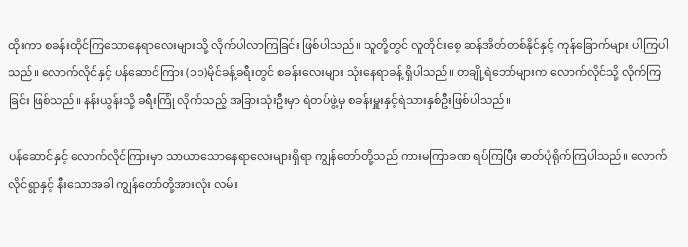ထိုးကာ စခန်းထိုင်ကြသောနေရာလေးများသို့ လိုက်ပါလာကြခြင်း ဖြစ်ပါသည်။ သူတို့တွင် လူတိုင်းစေ့ ဆန်အိတ်တစ်နိုင်နှင့် ကုန်ခြောက်များ ပါကြပါသည်။ လောက်လိုင်နှင့် ပန်ဆောင်ကြား (၁၁)မိုင်ခန့်ခရီးတွင် စခန်းလေးများ သုံးနေရာခန့် ရှိပါသည်။ တချို့ရဲဘော်များက လောက်လိုင်သို့ လိုက်ကြခြင်း ဖြစ်သည်။ နန်းယွန်းသို့ ခရီးကြုံ လိုက်သည့် အခြားသုံးဦးမှာ ရဲတပ်ဖွဲ့မှ စခန်းမှူးနှင့်ရဲသားနှစ်ဦးဖြစ်ပါသည်။

ပန်ဆောင်နှင့် လောက်လိုင်ကြားမှာ သာယာသောနေရာလေးများရှိရာ ကျွန်တော်တို့သည် ကားမကြာခဏ ရပ်ကြပြီး ဓာတ်ပုံရိုက်ကြပါသည်။ လောက်လိုင်ရွာနှင့် နီးသောအခါ ကျွန်တော်တို့အားလုံး လမ်း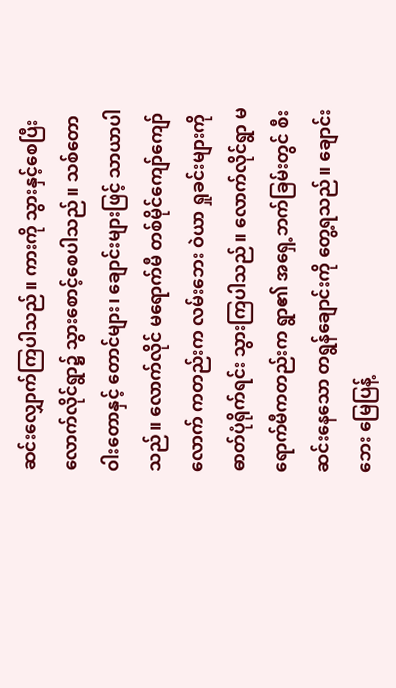ဆင်းလျှောက်ကြပါသည်။ ကားကို သွားနှင့်စေပြီး လောက်လိုင်ရွာ၌ သွားစောင့်စေပါသည်။ သစ်တော ဝါးတောနှင့် တောင်များ၊ ချောင်းများဖြင့် သာယာပါသည်။ လောက်လိုင် မရောက်မီ တစ်မိုင်ကျော်ကျော်လောက် ကတည်းက လမ်းဘေး ဝဲယာ ရှုခင်းများကို ဓာတ်ပုံရိုက်ရင်း သွားကြပါသည်။ လောက်လိုင်ရွာ မရောက်မီကတည်းက ရွာ၏ အရှေ့ဘက်ခြမ်းတွင် စီးဆင်းနေသော တရွန်ချောင်းကို တွေ့ရသည်။ ချောင်းဘေး မြေပြန့်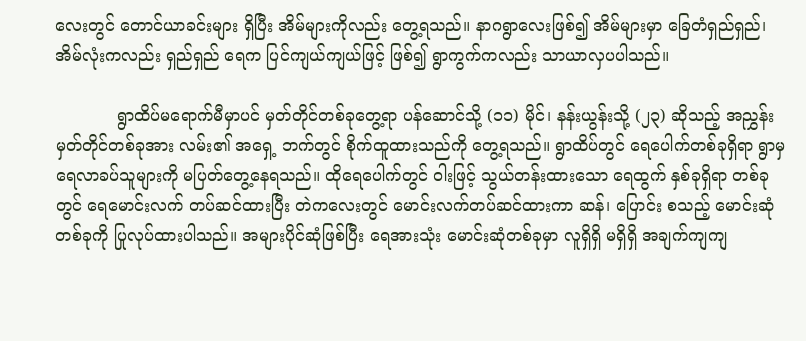လေးတွင် တောင်ယာခင်းများ ရှိပြီး အိမ်များကိုလည်း တွေ့ရသည်။ နာဂရွာလေးဖြစ်၍ အိမ်များမှာ ခြေတံရှည်ရှည်၊ အိမ်လုံးကလည်း ရှည်ရှည် ရေက ပြင်ကျယ်ကျယ်ဖြင့် ဖြစ်၍ ရွာကွက်ကလည်း သာယာလှပပါသည်။

            ရွာထိပ်မရောက်မီမှာပင် မှတ်တိုင်တစ်ခုတွေ့ရာ ပန်ဆောင်သို့ (၁၁) မိုင်၊ နန်းယွန်းသို့ (၂၃) ဆိုသည့် အညွှန်းမှတ်တိုင်တစ်ခုအား လမ်း၏ အရှေ့ ဘက်တွင် စိုက်ထူထားသည်ကို တွေ့ရသည်။ ရွာထိပ်တွင် ရေပေါက်တစ်ခုရှိရာ ရွာမှ ရေလာခပ်သူများကို မပြတ်တွေ့နေရသည်။ ထိုရေပေါက်တွင် ဝါးဖြင့် သွယ်တန်းထားသော ရေထွက် နှစ်ခုရှိရာ တစ်ခုတွင် ရေမောင်းလက် တပ်ဆင်ထားပြီး တဲကလေးတွင် မောင်းလက်တပ်ဆင်ထားကာ ဆန်၊ ပြောင်း စသည့် မောင်းဆုံတစ်ခုကို ပြုလုပ်ထားပါသည်။ အများပိုင်ဆုံဖြစ်ပြီး ရေအားသုံး မောင်းဆုံတစ်ခုမှာ လူရှိရှိ မရှိရှိ အချက်ကျကျ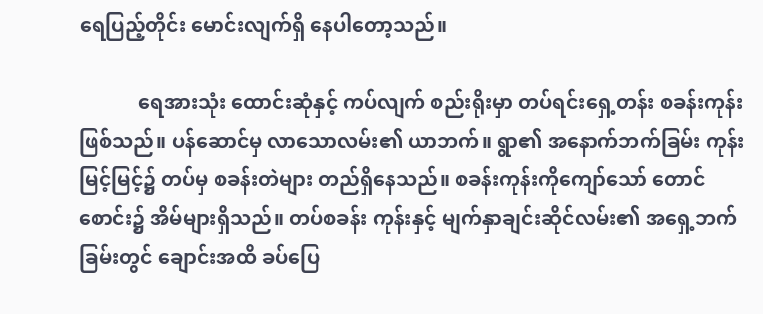ရေပြည့်တိုင်း မောင်းလျက်ရှိ နေပါတော့သည်။

            ရေအားသုံး ထောင်းဆုံနှင့် ကပ်လျက် စည်းရိုးမှာ တပ်ရင်းရှေ့တန်း စခန်းကုန်းဖြစ်သည်။ ပန်ဆောင်မှ လာသောလမ်း၏ ယာဘက်။ ရွာ၏ အနောက်ဘက်ခြမ်း ကုန်းမြင့်မြင့်၌ တပ်မှ စခန်းတဲများ တည်ရှိနေသည်။ စခန်းကုန်းကိုကျော်သော် တောင်စောင်း၌ အိမ်များရှိသည်။ တပ်စခန်း ကုန်းနှင့် မျက်နှာချင်းဆိုင်လမ်း၏ အရှေ့ဘက်ခြမ်းတွင် ချောင်းအထိ ခပ်ပြေ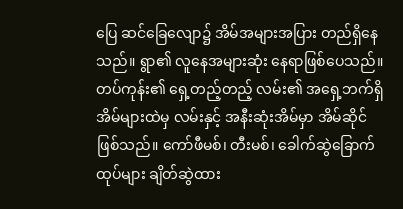ပြေ ဆင်ခြေလျော၌ အိမ်အများအပြား တည်ရှိနေသည်။ ရွာ၏ လူနေအများဆုံး နေရာဖြစ်ပေသည်။ တပ်ကုန်း၏ ရှေ့တည့်တည့် လမ်း၏ အရှေ့ဘက်ရှိ အိမ်များထဲမှ လမ်းနှင့် အနီးဆုံးအိမ်မှာ အိမ်ဆိုင်ဖြစ်သည်။ ကော်ဖီမစ်၊ တီးမစ်၊ ခေါက်ဆွဲခြောက်ထုပ်များ ချိတ်ဆွဲထား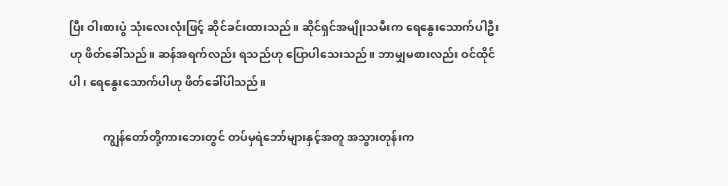ပြီး ဝါးစားပွဲ သုံးလေးလုံးဖြင့် ဆိုင်ခင်းထားသည်။ ဆိုင်ရှင်အမျိုးသမီးက ရေနွေးသောက်ပါဦးဟု ဖိတ်ခေါ်သည်။ ဆန်အရက်လည်း ရသည်ဟု ပြောပါသေးသည်။ ဘာမျှမစားလည်း ဝင်ထိုင်ပါ၊ ရေနွေးသောက်ပါဟု ဖိတ်ခေါ်ပါသည်။

            ကျွန်တော်တို့ကားဘေးတွင် တပ်မှရဲဘော်များနှင့်အတူ အသွားတုန်းက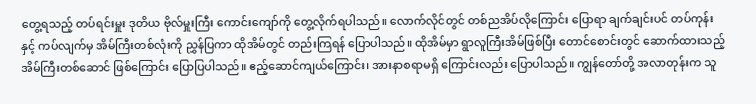တွေ့ရသည့် တပ်ရင်းမှူး ဒုတိယ ဗိုလ်မှူးကြီး ကောင်းကျော်ကို တွေ့လိုက်ရပါသည်။ လောက်လိုင်တွင် တစ်ညအိပ်လိုကြောင်း ပြောရာ ချက်ချင်းပင် တပ်ကုန်းနှင့် ကပ်လျက်မှ အိမ်ကြီးတစ်လုံးကို ညွှန်ပြကာ ထိုအိမ်တွင် တည်းကြရန် ပြောပါသည်။ ထိုအိမ်မှာ ရွာလူကြီးအိမ်ဖြစ်ပြီး တောင်စောင်းတွင် ဆောက်ထားသည့် အိမ်ကြီးတစ်ဆောင် ဖြစ်ကြောင်း ပြောပြပါသည်။ ဧည့်ဆောင်ကျယ်ကြောင်း၊ အားနာစရာမရှိ ကြောင်းလည်း ပြောပါသည်။ ကျွန်တော်တို့ အလာတုန်းက သူ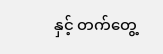နှင့် တက်တွေ့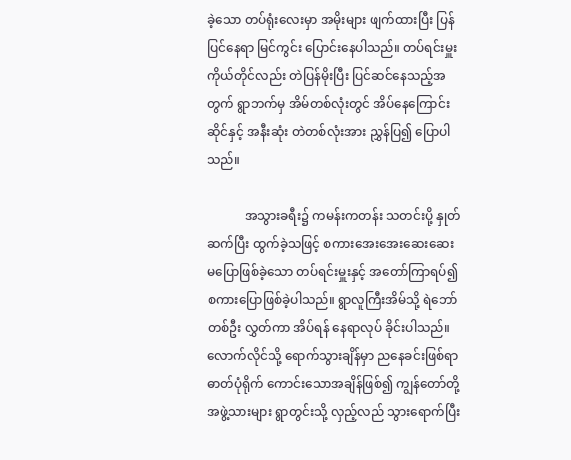ခဲ့သော တပ်ရုံးလေးမှာ အမိုးများ ဖျက်ထားပြီး ပြန်ပြင်နေရာ မြင်ကွင်း ပြောင်းနေပါသည်။ တပ်ရင်းမှူး ကိုယ်တိုင်လည်း တဲပြန်မိုးပြီး ပြင်ဆင်နေသည့်အတွက် ရွာဘက်မှ အိမ်တစ်လုံးတွင် အိပ်နေကြောင်း ဆိုင်နှင့် အနီးဆုံး တဲတစ်လုံးအား ညွှန်ပြ၍ ပြောပါသည်။

            အသွားခရီး၌ ကမန်းကတန်း သတင်းပို့ နှုတ်ဆက်ပြီး ထွက်ခဲ့သဖြင့် စကားအေးအေးဆေးဆေး မပြောဖြစ်ခဲ့သော တပ်ရင်းမှူးနှင့် အတော်ကြာရပ်၍ စကားပြောဖြစ်ခဲ့ပါသည်။ ရွာလူကြီးအိမ်သို့ ရဲဘော်တစ်ဦး လွှတ်ကာ အိပ်ရန် နေရာလုပ် ခိုင်းပါသည်။ လောက်လိုင်သို့ ရောက်သွားချိန်မှာ ညနေခင်းဖြစ်ရာ ဓာတ်ပုံရိုက် ကောင်းသောအချိန်ဖြစ်၍ ကျွန်တော်တို့ အဖွဲ့သားများ ရွာတွင်းသို့ လှည့်လည် သွားရောက်ပြီး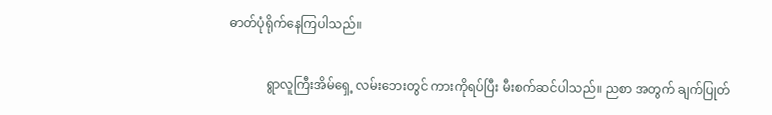ဓာတ်ပုံရိုက်နေကြပါသည်။

            ရွာလူကြီးအိမ်ရှေ့ လမ်းဘေးတွင် ကားကိုရပ်ပြီး မီးစက်ဆင်ပါသည်။ ညစာ အတွက် ချက်ပြုတ်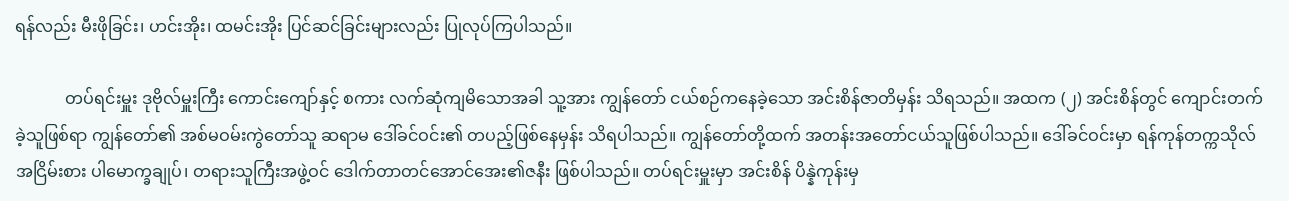ရန်လည်း မီးဖိုခြင်း၊ ဟင်းအိုး၊ ထမင်းအိုး ပြင်ဆင်ခြင်းများလည်း ပြုလုပ်ကြပါသည်။

            တပ်ရင်းမှူး ဒုဗိုလ်မှူးကြီး ကောင်းကျော်နှင့် စကား လက်ဆုံကျမိသောအခါ သူ့အား ကျွန်တော် ငယ်စဉ်ကနေခဲ့သော အင်းစိန်ဇာတိမှန်း သိရသည်။ အထက (၂) အင်းစိန်တွင် ကျောင်းတက်ခဲ့သူဖြစ်ရာ ကျွန်တော်၏ အစ်မဝမ်းကွဲတော်သူ ဆရာမ ဒေါ်ခင်ဝင်း၏ တပည့်ဖြစ်နေမှန်း သိရပါသည်။ ကျွန်တော်တို့ထက် အတန်းအတော်ငယ်သူဖြစ်ပါသည်။ ဒေါ်ခင်ဝင်းမှာ ရန်ကုန်တက္ကသိုလ် အငြိမ်းစား ပါမောက္ခချုပ်၊ တရားသူကြီးအဖွဲ့ဝင် ဒေါက်တာတင်အောင်အေး၏ဇနီး ဖြစ်ပါသည်။ တပ်ရင်းမှူးမှာ အင်းစိန် ပိန္နဲကုန်းမှ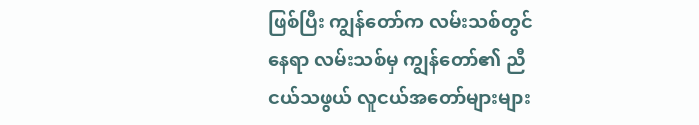ဖြစ်ပြီး ကျွန်တော်က လမ်းသစ်တွင်နေရာ လမ်းသစ်မှ ကျွန်တော်၏ ညီငယ်သဖွယ် လူငယ်အတော်များများ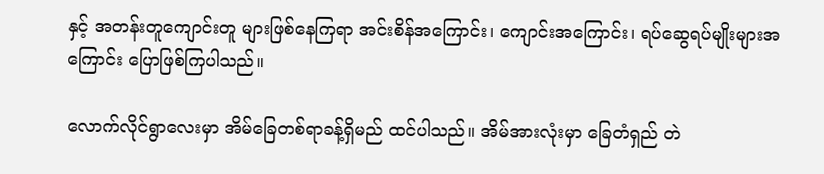နှင့် အတန်းတူကျောင်းတူ များဖြစ်နေကြရာ အင်းစိန်အကြောင်း၊ ကျောင်းအကြောင်း၊ ရပ်ဆွေရပ်မျိုးများအကြောင်း ပြောဖြစ်ကြပါသည်။

လောက်လိုင်ရွာလေးမှာ အိမ်ခြေတစ်ရာခန့်ရှိမည် ထင်ပါသည်။ အိမ်အားလုံးမှာ ခြေတံရှည် တဲ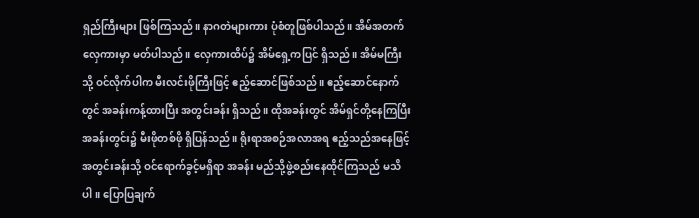ရှည်ကြီးများ ဖြစ်ကြသည်။ နာဂတဲများကား ပုံစံတူဖြစ်ပါသည်။ အိမ်အတက် လှေကားမှာ မတ်ပါသည်။ လှေကားထိပ်၌ အိမ်ရှေ့ကပြင် ရှိသည်။ အိမ်မကြီးသို့ ဝင်လိုက်ပါက မီးလင်းဖိုကြီးဖြင့် ဧည့်ဆောင်ဖြစ်သည်။ ဧည့်ဆောင်နောက်တွင် အခန်းကန့်ထားပြီး အတွင်းခန်း ရှိသည်။ ထိုအခန်းတွင် အိမ်ရှင်တို့နေကြပြီး အခန်းတွင်း၌ မီးဖိုတစ်ဖို ရှိပြန်သည်။ ရိုးရာအစဉ်အလာအရ ဧည့်သည်အနေဖြင့် အတွင်းခန်းသို့ ဝင်ရောက်ခွင့်မရှိရာ အခန်း မည်သို့ဖွဲ့စည်းနေထိုင်ကြသည် မသိပါ။ ပြောပြချက်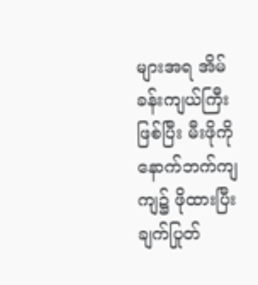များအရ အိမ်ခန်းကျယ်ကြီးဖြစ်ပြီး မီးဖိုကို နောက်ဘက်ကျကျ၌ ဖိုထားပြီး ချက်ပြုတ်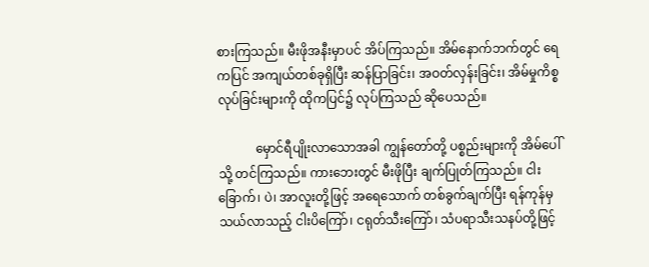စားကြသည်။ မီးဖိုအနီးမှာပင် အိပ်ကြသည်။ အိမ်နောက်ဘက်တွင် ရေကပြင် အကျယ်တစ်ခုရှိပြီး ဆန်ပြာခြင်း၊ အဝတ်လှန်းခြင်း၊ အိမ်မှုကိစ္စလုပ်ခြင်းများကို ထိုကပြင်၌ လုပ်ကြသည် ဆိုပေသည်။

            မှောင်ရီပျိုးလာသောအခါ ကျွန်တော်တို့ ပစ္စည်းများကို အိမ်ပေါ်သို့ တင်ကြသည်။ ကားဘေးတွင် မီးဖိုပြီး ချက်ပြုတ်ကြသည်။ ငါးခြောက်၊ ပဲ၊ အာလူးတို့ဖြင့် အရေသောက် တစ်ခွက်ချက်ပြီး ရန်ကုန်မှ သယ်လာသည့် ငါးပိကြော်၊ ငရုတ်သီးကြော်၊ သံပရာသီးသနပ်တို့ဖြင့်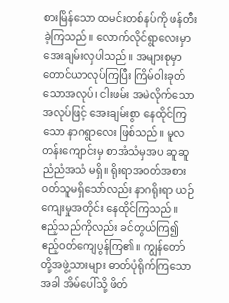စားမြိန်သော ထမင်းတစ်နပ်ကို ဖန်တီးခဲ့ကြသည်။ လောက်လိုင်ရွာလေးမှာ အေးချမ်းလှပါသည်။ အများစုမှာ တောင်ယာလုပ်ကြပြီး ကြိမ်ဝါးခုတ်သောအလုပ်၊ ငါးဖမ်း အမဲလိုက်သောအလုပ်ဖြင့် အေးချမ်းစွာ နေထိုင်ကြသော နာဂရွာလေး ဖြစ်သည်။ မူလတန်းကျောင်းမှ စာအံသံမှအပ ဆူဆူ ညံညံအသံ မရှိ။ ရိုးရာအဝတ်အစား ဝတ်သူမရှိသော်လည်း နာဂရိုးရာ ယဉ်ကျေးမှုအတိုင်း နေထိုင်ကြသည်။ ဧည့်သည်ကိုလည်း ခင်တွယ်ကြ၍ ဧည့်ဝတ်ကျေပွန်ကြ၏။ ကျွန်တော်တို့အဖွဲ့သားများ ဓာတ်ပုံရိုက်ကြသောအခါ အိမ်ပေါ်သို့ ဖိတ်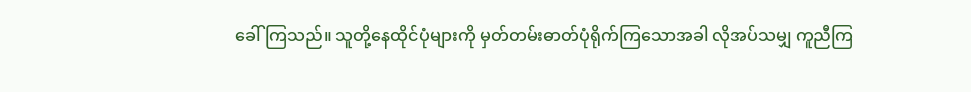ခေါ်ကြသည်။ သူတို့နေထိုင်ပုံများကို မှတ်တမ်းဓာတ်ပုံရိုက်ကြသောအခါ လိုအပ်သမျှ ကူညီကြ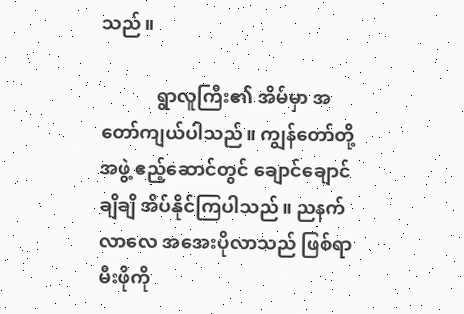သည်။

            ရွာလူကြီး၏ အိမ်မှာ အတော်ကျယ်ပါသည်။ ကျွန်တော်တို့အဖွဲ့ ဧည့်ဆောင်တွင် ချောင်ချောင်ချိချိ အိပ်နိုင်ကြပါသည်။ ညနက်လာလေ အအေးပိုလာသည် ဖြစ်ရာ မီးဖိုကို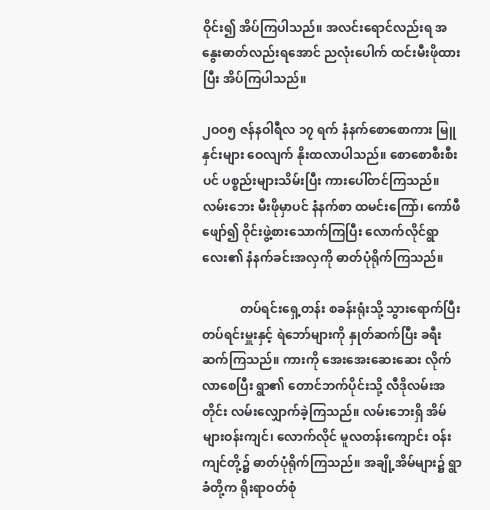ဝိုင်း၍ အိပ်ကြပါသည်။ အလင်းရောင်လည်းရ အနွေးဓာတ်လည်းရအောင် ညလုံးပေါက် ထင်းမီးဖိုထားပြီး အိပ်ကြပါသည်။

၂ဝဝ၅ ဇန်နဝါရီလ ၁၇ ရက် နံနက်စောစောကား မြူနှင်းများ ဝေလျက် နိုးထလာပါသည်။ စောစောစီးစီးပင် ပစ္စည်းများသိမ်းပြီး ကားပေါ်တင်ကြသည်။ လမ်းဘေး မီးဖိုမှာပင် နံနက်စာ ထမင်းကြော်၊ ကော်ဖီဖျော်၍ ဝိုင်းဖွဲ့စားသောက်ကြပြီး လောက်လိုင်ရွာလေး၏ နံနက်ခင်းအလှကို ဓာတ်ပုံရိုက်ကြသည်။

            တပ်ရင်းရှေ့တန်း စခန်းရုံးသို့ သွားရောက်ပြီး တပ်ရင်းမှူးနှင့် ရဲဘော်များကို နှုတ်ဆက်ပြီး ခရီးဆက်ကြသည်။ ကားကို အေးအေးဆေးဆေး လိုက်လာစေပြီး ရွာ၏ တောင်ဘက်ပိုင်းသို့ လီဒိုလမ်းအတိုင်း လမ်းလျှောက်ခဲ့ကြသည်။ လမ်းဘေးရှိ အိမ်များဝန်းကျင်၊ လောက်လိုင် မူလတန်းကျောင်း ဝန်းကျင်တို့၌ ဓာတ်ပုံရိုက်ကြသည်။ အချို့အိမ်များ၌ ရွာခံတို့က ရိုးရာဝတ်စုံ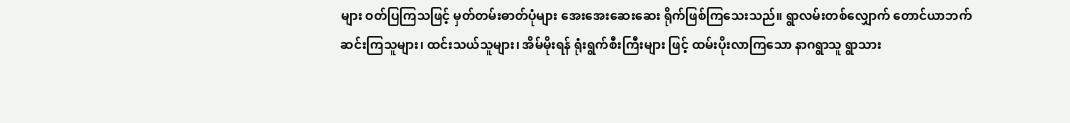များ ဝတ်ပြကြသဖြင့် မှတ်တမ်းဓာတ်ပုံများ အေးအေးဆေးဆေး ရိုက်ဖြစ်ကြသေးသည်။ ရွာလမ်းတစ်လျှောက် တောင်ယာဘက် ဆင်းကြသူများ၊ ထင်းသယ်သူများ၊ အိမ်မိုးရန် ရုံးရွက်စီးကြီးများ ဖြင့် ထမ်းပိုးလာကြသော နာဂရွာသူ ရွာသား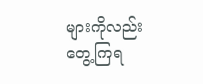များကိုလည်း တွေ့ကြရ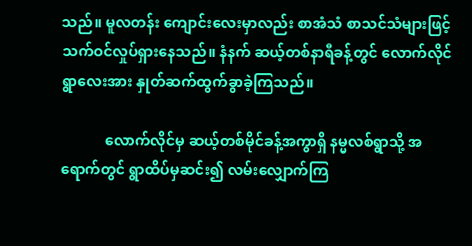သည်။ မူလတန်း ကျောင်းလေးမှာလည်း စာအံသံ စာသင်သံများဖြင့် သက်ဝင်လှုပ်ရှားနေသည်။ နံနက် ဆယ့်တစ်နာရီခန့်တွင် လောက်လိုင်ရွာလေးအား နှုတ်ဆက်ထွက်ခွာခဲ့ကြသည်။

            လောက်လိုင်မှ ဆယ့်တစ်မိုင်ခန့်အကွာရှိ နမ္မလစ်ရွာသို့ အရောက်တွင် ရွာထိပ်မှဆင်း၍ လမ်းလျှောက်ကြ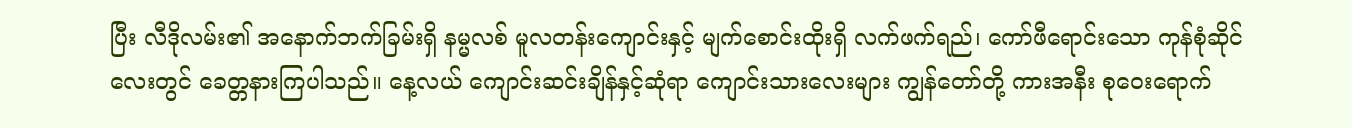ပြီး လီဒိုလမ်း၏ အနောက်ဘက်ခြမ်းရှိ နမ္မလစ် မူလတန်းကျောင်းနှင့် မျက်စောင်းထိုးရှိ လက်ဖက်ရည်၊ ကော်ဖီရောင်းသော ကုန်စုံဆိုင်လေးတွင် ခေတ္တနားကြပါသည်။ နေ့လယ် ကျောင်းဆင်းချိန်နှင့်ဆုံရာ ကျောင်းသားလေးများ ကျွန်တော်တို့ ကားအနီး စုဝေးရောက်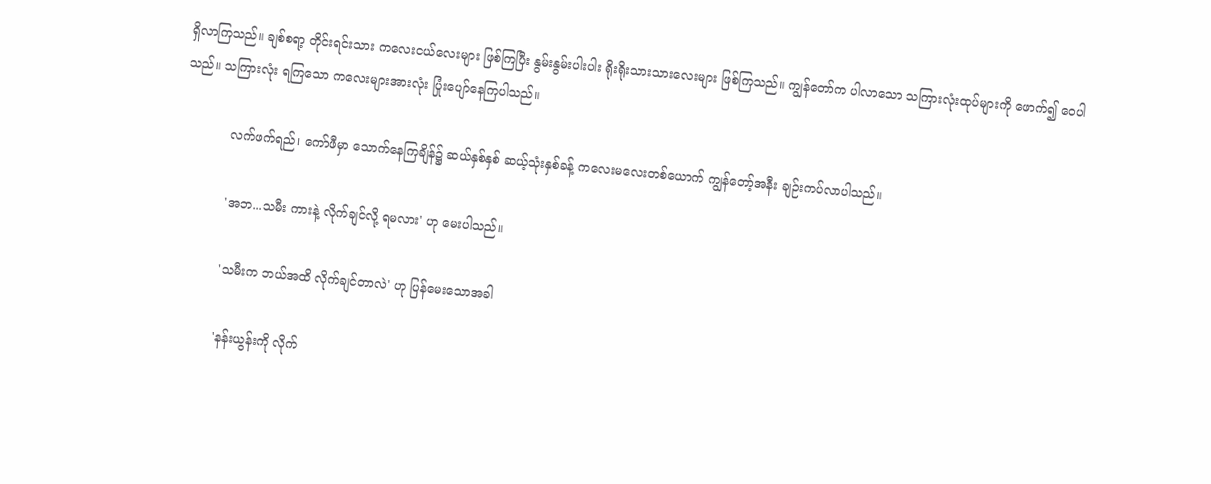ရှိလာကြသည်။ ချစ်စရာ့ တိုင်းရင်းသား ကလေးငယ်လေးများ ဖြစ်ကြပြီး နွမ်းနွမ်းပါးပါး ရိုးရိုးသားသားလေးများ ဖြစ်ကြသည်။ ကျွန်တော်က ပါလာသော သကြားလုံးထုပ်များကို ဖောက်၍ ဝေပါသည်။ သကြားလုံး ရကြသော ကလေးများအားလုံး ပြုံးပျော်နေကြပါသည်။

            လက်ဖက်ရည်၊ ကော်ဖီမှာ သောက်နေကြချိန်၌ ဆယ်နှစ်နှစ် ဆယ့်သုံးနှစ်ခန့် ကလေးမလေးတစ်ယောက် ကျွန်တော့်အနီး ချဉ်းကပ်လာပါသည်။

            'အဘ...သမီး ကားနဲ့ လိုက်ချင်လို့ ရမလား' ဟု မေးပါသည်။

            'သမီးက ဘယ်အထိ လိုက်ချင်တာလဲ' ဟု ပြန်မေးသောအခါ

            'နန်းယွန်းကို လိုက်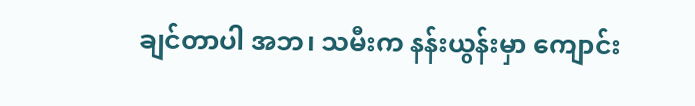ချင်တာပါ အဘ၊ သမီးက နန်းယွန်းမှာ ကျောင်း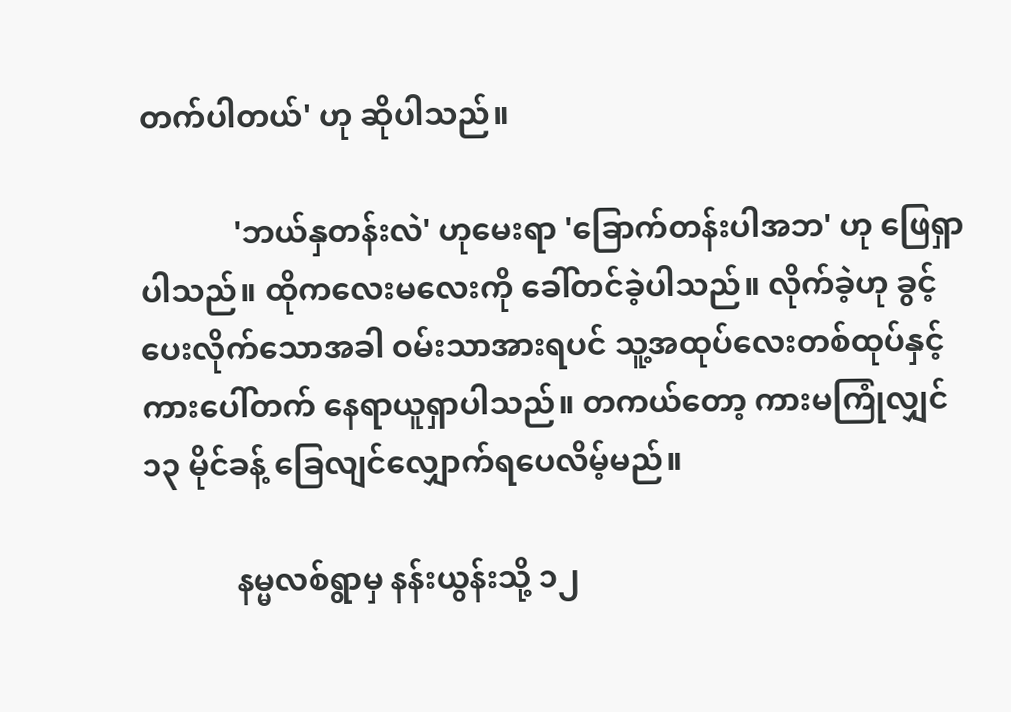တက်ပါတယ်' ဟု ဆိုပါသည်။

            'ဘယ်နှတန်းလဲ' ဟုမေးရာ 'ခြောက်တန်းပါအဘ' ဟု ဖြေရှာပါသည်။ ထိုကလေးမလေးကို ခေါ်တင်ခဲ့ပါသည်။ လိုက်ခဲ့ဟု ခွင့်ပေးလိုက်သောအခါ ဝမ်းသာအားရပင် သူ့အထုပ်လေးတစ်ထုပ်နှင့် ကားပေါ်တက် နေရာယူရှာပါသည်။ တကယ်တော့ ကားမကြုံလျှင် ၁၃ မိုင်ခန့် ခြေလျင်လျှောက်ရပေလိမ့်မည်။

            နမ္မလစ်ရွာမှ နန်းယွန်းသို့ ၁၂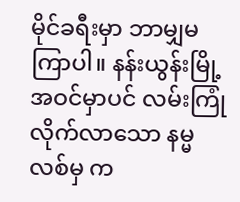မိုင်ခရီးမှာ ဘာမျှမကြာပါ။ နန်းယွန်းမြို့ အဝင်မှာပင် လမ်းကြုံလိုက်လာသော နမ္မလစ်မှ က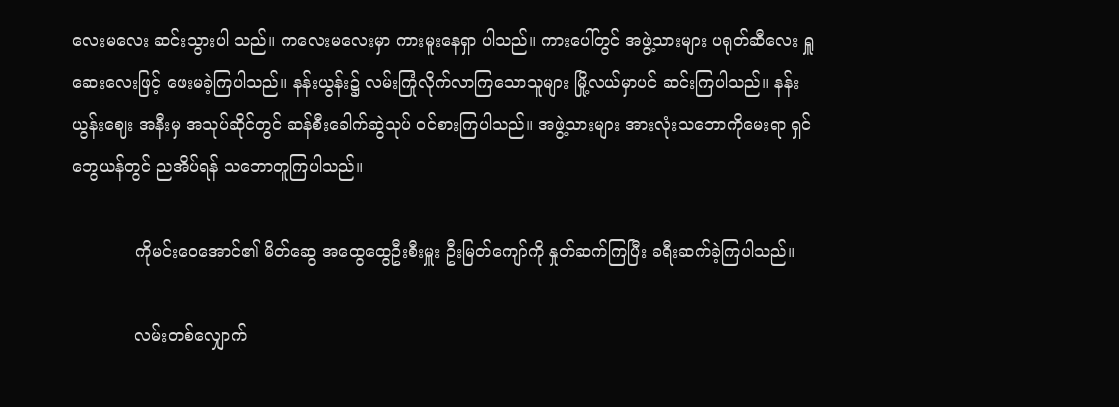လေးမလေး ဆင်းသွားပါ သည်။ ကလေးမလေးမှာ ကားမူးနေရှာ ပါသည်။ ကားပေါ်တွင် အဖွဲ့သားများ ပရုတ်ဆီလေး ရှူဆေးလေးဖြင့် ဖေးမခဲ့ကြပါသည်။ နန်းယွန်း၌ လမ်းကြုံလိုက်လာကြသောသူများ မြို့လယ်မှာပင် ဆင်းကြပါသည်။ နန်းယွန်းဈေး အနီးမှ အသုပ်ဆိုင်တွင် ဆန်စီးခေါက်ဆွဲသုပ် ဝင်စားကြပါသည်။ အဖွဲ့သားများ အားလုံးသဘောကိုမေးရာ ရှင်ဘွေယန်တွင် ညအိပ်ရန် သဘောတူကြပါသည်။

            ကိုမင်းဝေအောင်၏ မိတ်ဆွေ အထွေထွေဦးစီးမှူး ဦးမြတ်ကျော်ကို နှုတ်ဆက်ကြပြီး ခရီးဆက်ခဲ့ကြပါသည်။

            လမ်းတစ်လျှောက်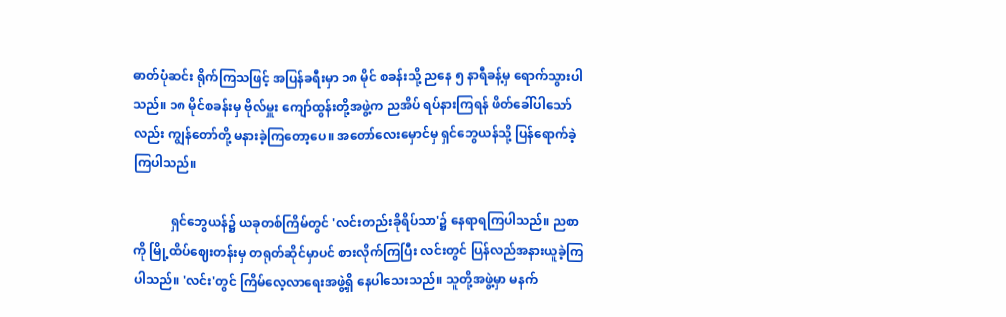ဓာတ်ပုံဆင်း ရိုက်ကြသဖြင့် အပြန်ခရီးမှာ ၁၈ မိုင် စခန်းသို့ ညနေ ၅ နာရီခန့်မှ ရောက်သွားပါသည်။ ၁၈ မိုင်စခန်းမှ ဗိုလ်မှူး ကျော်ထွန်းတို့အဖွဲ့က ညအိပ် ရပ်နားကြရန် ဖိတ်ခေါ်ပါသော်လည်း ကျွန်တော်တို့ မနားခဲ့ကြတော့ပေ။ အတော်လေးမှောင်မှ ရှင်ဘွေယန်သို့ ပြန်ရောက်ခဲ့ကြပါသည်။

            ရှင်ဘွေယန်၌ ယခုတစ်ကြိမ်တွင် 'လင်းတည်းခိုရိပ်သာ'၌ နေရာရကြပါသည်။ ညစာကို မြို့ထိပ်ဈေးတန်းမှ တရုတ်ဆိုင်မှာပင် စားလိုက်ကြပြီး လင်းတွင် ပြန်လည်အနားယူခဲ့ကြပါသည်။ 'လင်း'တွင် ကြိမ်လေ့လာရေးအဖွဲ့ရှိ နေပါသေးသည်။ သူတို့အဖွဲ့မှာ မနက်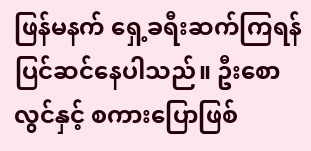ဖြန်မနက် ရှေ့ခရီးဆက်ကြရန် ပြင်ဆင်နေပါသည်။ ဦးစောလွင်နှင့် စကားပြောဖြစ်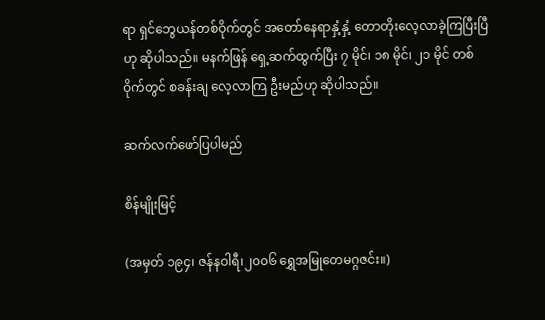ရာ ရှင်ဘွေယန်တစ်ဝိုက်တွင် အတော်နေရာနှံ့နှံ့ တောတိုးလေ့လာခဲ့ကြပြီးပြီဟု ဆိုပါသည်။ မနက်ဖြန် ရှေ့ဆက်ထွက်ပြီး ၇ မိုင်၊ ၁၈ မိုင်၊ ၂၁ မိုင် တစ်ဝိုက်တွင် စခန်းချ လေ့လာကြ ဦးမည်ဟု ဆိုပါသည်။

ဆက်လက်ဖော်ပြပါမည်

စိန်မျိုးမြင့်

(အမှတ် ၁၉၄၊ ဇန်နဝါရီ၊၂၀၀၆ ရွှေအမြုတေမဂ္ဂဇင်း။)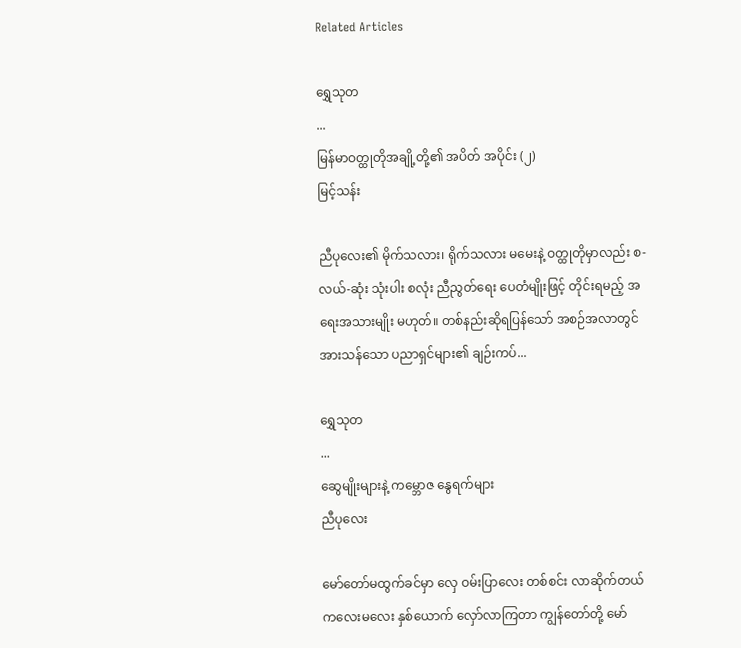Related Articles

ရွှေသုတ‌
...
မြန်မာဝတ္ထုတိုအချို့တို့၏ အပိတ် အပိုင်း (၂)
မြင့်သန်း

ညီပုလေး၏ မိုက်သလား၊ ရိုက်သလား မမေးနဲ့ ဝတ္ထုတိုမှာလည်း စ-လယ်-ဆုံး သုံးပါး စလုံး ညီညွတ်ရေး ပေတံမျိုးဖြင့် တိုင်းရမည့် အရေးအသားမျိုး မဟုတ်။ တစ်နည်းဆိုရပြန်သော် အစဉ်အလာတွင် အားသန်သော ပညာရှင်များ၏ ချဉ်းကပ်...

ရွှေသုတ‌
...
ဆွေမျိုးများနဲ့ ကမ္ဘောဇ နွေရက်များ
ညီပုလေး

မော်တော်မထွက်ခင်မှာ လှေ ဝမ်းပြာလေး တစ်စင်း လာဆိုက်တယ် ကလေးမလေး နှစ်ယောက် လှော်လာကြတာ ကျွန်တော်တို့ မော်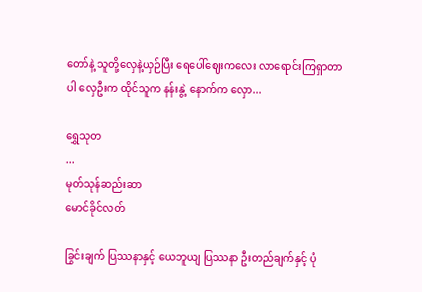တော်နဲ့ သူတို့လှေနဲ့ယှဉ်ပြီး ရေပေါ်ဈေးကလေး လာရောင်းကြရှာတာပါ လှေဦးက ထိုင်သူက နန်းနွဲ့ နောက်က လှော...

ရွှေသုတ‌
...
မုတ်သုန်ဆည်းဆာ
မောင်ခိုင်လတ်

ခြွင်းချက် ပြဿနာနှင့် ယေဘူယျ ပြဿနာ ဦးတည်ချက်နှင့် ပုံ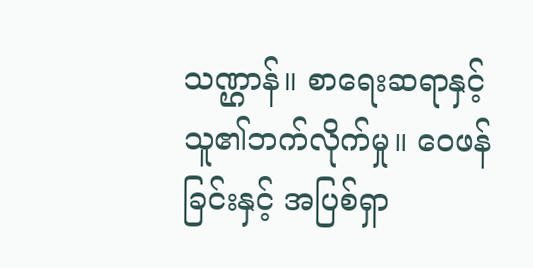သဏ္ဌာန်။ စာရေးဆရာနှင့် သူ၏ဘက်လိုက်မှု။ ဝေဖန်ခြင်းနှင့် အပြစ်ရှာ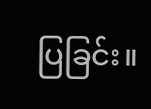ပြခြင်း။